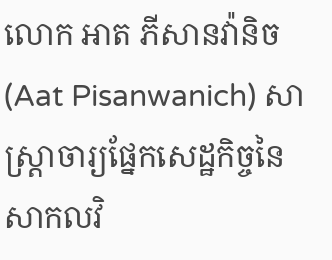លោក អាត ភីសានវ៉ានិច (Aat Pisanwanich) សាស្ត្រាចារ្យផ្នែកសេដ្ឋកិច្ចនៃសាកលវិ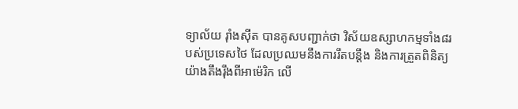ទ្យាល័យ រ៉ាំងស៊ីត បានគូសបញ្ជាក់ថា វិស័យឧស្សាហកម្មទាំង៨របស់ប្រទេសថៃ ដែលប្រឈមនឹងការរឹតបន្តឹង និងការត្រួតពិនិត្យយ៉ាងតឹងរ៉ឹងពីអាម៉េរិក លើ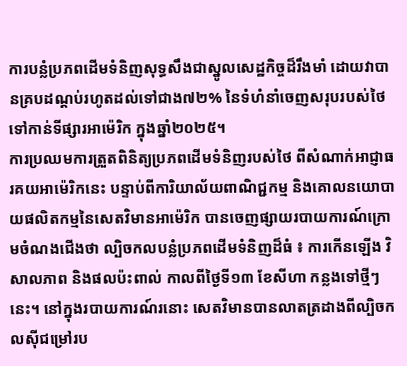ការបន្លំប្រភពដើមទំនិញសុទ្ធសឹងជាស្នូលសេដ្ឋកិច្ចដ៏រឹងមាំ ដោយវាបានគ្របដណ្ដប់រហូតដល់ទៅជាង៧២% នៃទំហំនាំចេញសរុបរបស់ថៃ ទៅកាន់ទីផ្សារអាម៉េរិក ក្នុងឆ្នាំ២០២៥។
ការប្រឈមការត្រួតពិនិត្យប្រភពដើមទំនិញរបស់ថៃ ពីសំណាក់អាជ្ញាធរគយអាម៉េរិកនេះ បន្ទាប់ពីការិយាល័យពាណិជ្ជកម្ម និងគោលនយោបាយផលិតកម្មនៃសេតវិមានអាម៉េរិក បានចេញផ្សាយរបាយការណ៍ក្រោមចំណងជើងថា ល្បិចកលបន្លំប្រភពដើមទំនិញដ៏ធំ ៖ ការកើនឡើង វិសាលភាព និងផលប៉ះពាល់ កាលពីថ្ងៃទី១៣ ខែសីហា កន្លងទៅថ្មីៗនេះ។ នៅក្នុងរបាយការណ៍រនោះ សេតវិមានបានលាតត្រដាងពីល្បិចកលស៊ីជម្រៅរប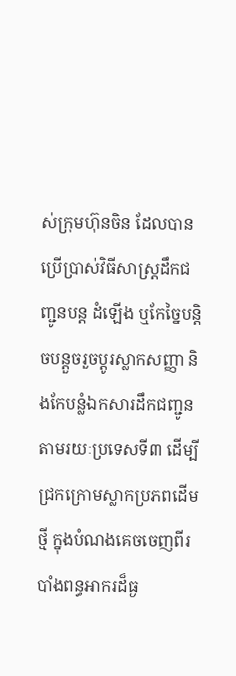ស់ក្រុមហ៊ុនចិន ដែលបានប្រើប្រាស់វិធីសាស្ត្រដឹកជញ្ជូនបន្ត ដំឡើង ឬកែច្នៃបន្តិចបន្តួចរួចប្តូរស្លាកសញ្ញា និងកែបន្លំឯកសារដឹកជញ្ជូនតាមរយៈប្រទេសទី៣ ដើម្បីជ្រកក្រោមស្លាកប្រភពដើមថ្មី ក្នុងបំណងគេចចេញពីរបាំងពន្ធអាករដ៏ធ្ង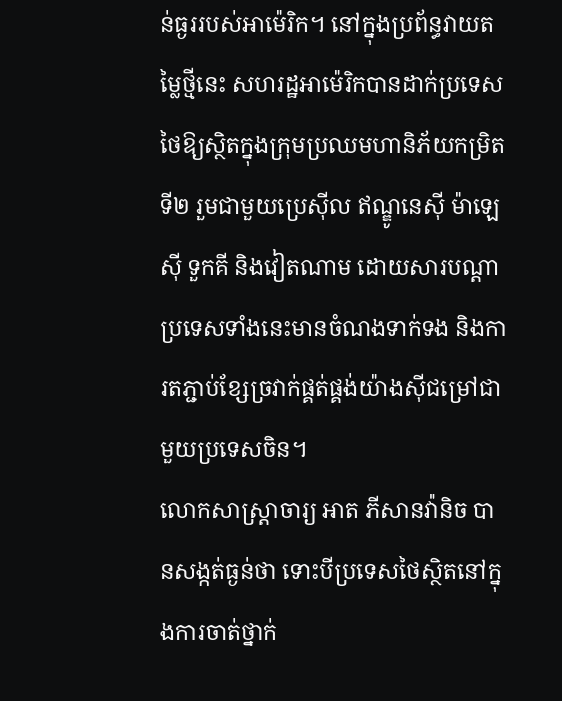ន់ធ្ងររបស់អាម៉េរិក។ នៅក្នុងប្រព័ន្ធវាយតម្លៃថ្មីនេះ សហរដ្ឋអាម៉េរិកបានដាក់ប្រទេសថៃឱ្យស្ថិតក្នុងក្រុមប្រឈមហានិភ័យកម្រិតទី២ រួមជាមួយប្រេស៊ីល ឥណ្ឌូនេស៊ី ម៉ាឡេស៊ី ទួកគី និងវៀតណាម ដោយសារបណ្តាប្រទេសទាំងនេះមានចំណងទាក់ទង និងការតភ្ជាប់ខ្សែច្រវាក់ផ្គត់ផ្គង់យ៉ាងស៊ីជម្រៅជាមួយប្រទេសចិន។
លោកសាស្ត្រាចារ្យ អាត ភីសានវ៉ានិច បានសង្កត់ធ្ងន់ថា ទោះបីប្រទេសថៃស្ថិតនៅក្នុងការចាត់ថ្នាក់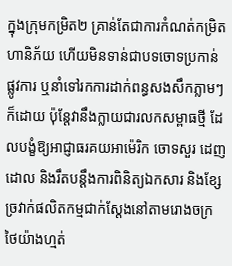ក្នុងក្រុមកម្រិត២ គ្រាន់តែជាការកំណត់កម្រិតហានិភ័យ ហើយមិនទាន់ជាបទចោទប្រកាន់ផ្លូវការ ឬនាំទៅរកការដាក់ពន្ធសងសឹកភ្លាមៗក៏ដោយ ប៉ុន្តែវានឹងក្លាយជារលកសម្ពាធថ្មី ដែលបង្ខំឱ្យអាជ្ញាធរគយអាម៉េរិក ចោទសួរ ដេញដោល និងរឹតបន្តឹងការពិនិត្យឯកសារ និងខ្សែច្រវាក់ផលិតកម្មជាក់ស្តែងនៅតាមរោងចក្រថៃយ៉ាងហ្មត់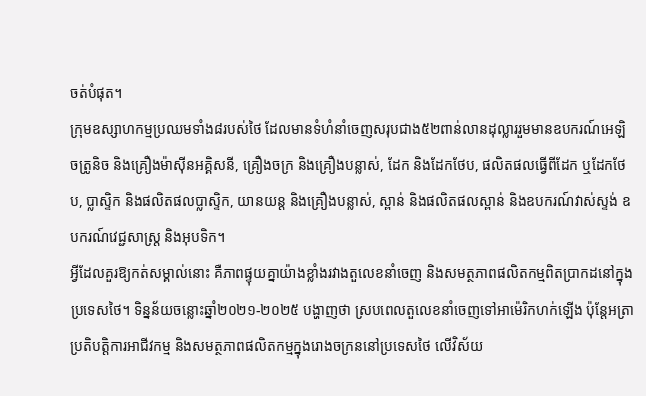ចត់បំផុត។
ក្រុមឧស្សាហកម្មប្រឈមទាំង៨របស់ថៃ ដែលមានទំហំនាំចេញសរុបជាង៥២ពាន់លានដុល្លាររួមមានឧបករណ៍អេឡិចត្រូនិច និងគ្រឿងម៉ាស៊ីនអគ្គិសនី, គ្រឿងចក្រ និងគ្រឿងបន្លាស់, ដែក និងដែកថែប, ផលិតផលធ្វើពីដែក ឬដែកថែប, ប្លាស្ទិក និងផលិតផលប្លាស្ទិក, យានយន្ត និងគ្រឿងបន្លាស់, ស្ពាន់ និងផលិតផលស្ពាន់ និងឧបករណ៍វាស់ស្ទង់ ឧបករណ៍វេជ្ជសាស្ត្រ និងអុបទិក។
អ្វីដែលគួរឱ្យកត់សម្គាល់នោះ គឺភាពផ្ទុយគ្នាយ៉ាងខ្លាំងរវាងតួលេខនាំចេញ និងសមត្ថភាពផលិតកម្មពិតប្រាកដនៅក្នុងប្រទេសថៃ។ ទិន្នន័យចន្លោះឆ្នាំ២០២១-២០២៥ បង្ហាញថា ស្របពេលតួលេខនាំចេញទៅអាម៉េរិកហក់ឡើង ប៉ុន្តែអត្រាប្រតិបត្តិការអាជីវកម្ម និងសមត្ថភាពផលិតកម្មក្នុងរោងចក្រននៅប្រទេសថៃ លើវិស័យ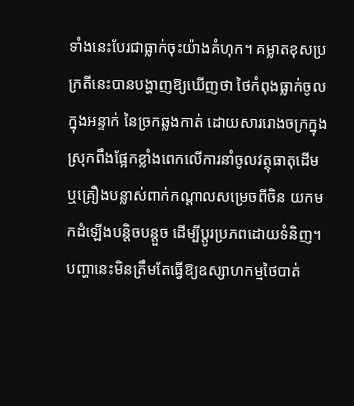ទាំងនេះបែរជាធ្លាក់ចុះយ៉ាងគំហុក។ គម្លាតខុសប្រក្រតីនេះបានបង្ហាញឱ្យឃើញថា ថៃកំពុងធ្លាក់ចូលក្នុងអន្ទាក់ នៃច្រកឆ្លងកាត់ ដោយសាររោងចក្រក្នុងស្រុកពឹងផ្អែកខ្លាំងពេកលើការនាំចូលវត្ថុធាតុដើម ឬគ្រឿងបន្លាស់ពាក់កណ្តាលសម្រេចពីចិន យកមកដំឡើងបន្តិចបន្តួច ដើម្បីប្តូរប្រភពដោយទំនិញ។ បញ្ហានេះមិនត្រឹមតែធ្វើឱ្យឧស្សាហកម្មថៃបាត់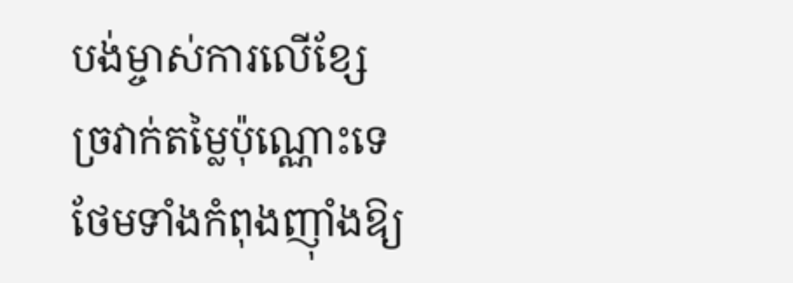បង់ម្ចាស់ការលើខ្សែច្រវាក់តម្លៃប៉ុណ្ណោះទេថែមទាំងកំពុងញ៉ាំងឱ្យ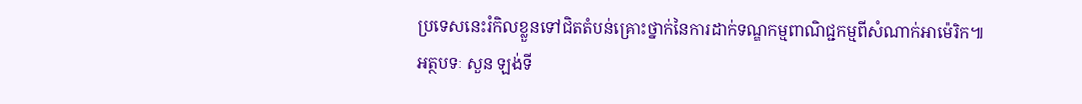ប្រទេសនេះរំកិលខ្លួនទៅជិតតំបន់គ្រោះថ្នាក់នៃការដាក់ទណ្ឌកម្មពាណិជ្ជកម្មពីសំណាក់អាម៉េរិក៕
អត្ថបទៈ សួន ឡង់ទី